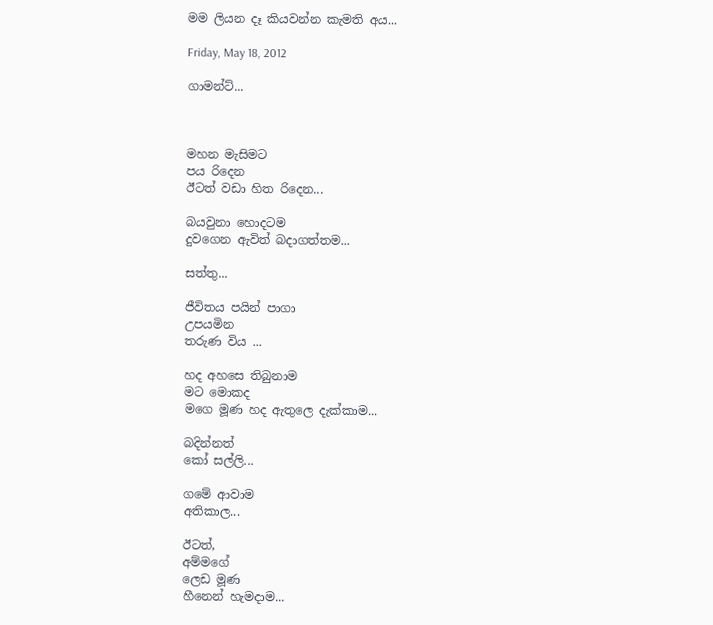මම ලියන දෑ කියවන්න කැමති අය...

Friday, May 18, 2012

ගාමන්ට්...



මහන මැසිමට
පය රිදෙන
ඊටත් වඩා හිත රිදෙන...

බයවුනා හොදටම
දුවගෙන ඇවිත් බදාගත්තම...

සත්තු...

ජීවිතය පයින් පාගා
උපයමින
තරුණ විය ...

හද අහසෙ තිබුනාම
මට මොකද
මගෙ මූණ හද ඇතුලෙ දැක්කාම...

බදින්නත්
කෝ සල්ලි...

ගමේ ආවාම
අතිකාල...

ඊටත්,
අම්මගේ
ලෙඩ මූණ
හීනෙන් හැමදාම...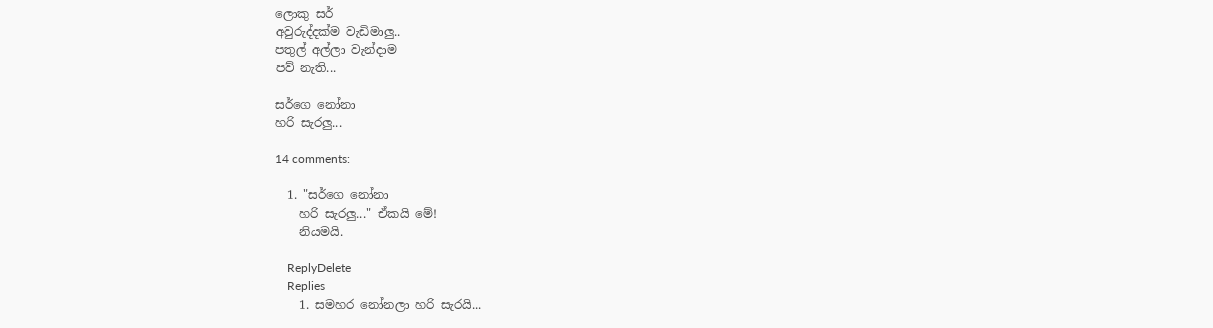ලොකු සර්
අවුරුද්දක්ම වැඩිමාලු..
පතුල් අල්ලා වැන්දාම
පව් නැති...

සර්ගෙ නෝනා
හරි සැරලු...

14 comments:

  1. "සර්ගෙ නෝනා
    හරි සැරලු..." ඒකයි මේ!
    නියමයි.

    ReplyDelete
    Replies
    1. සමහර නෝනලා හරි සැරයි...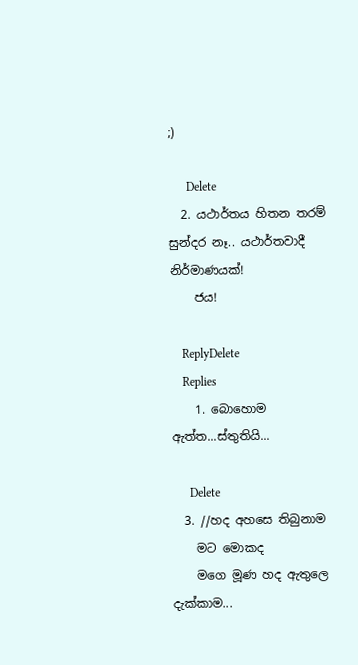;)

      Delete
  2. යථාර්තය හිතන තරම් සුන්දර නෑ.. යථාර්තවාදී නිර්මාණයක්!
    ජය!

    ReplyDelete
    Replies
    1. බොහොම ඇත්ත...ස්තුතියි...

      Delete
  3. //හද අහසෙ තිබුනාම
    මට මොකද
    මගෙ මූණ හද ඇතුලෙ දැක්කාම...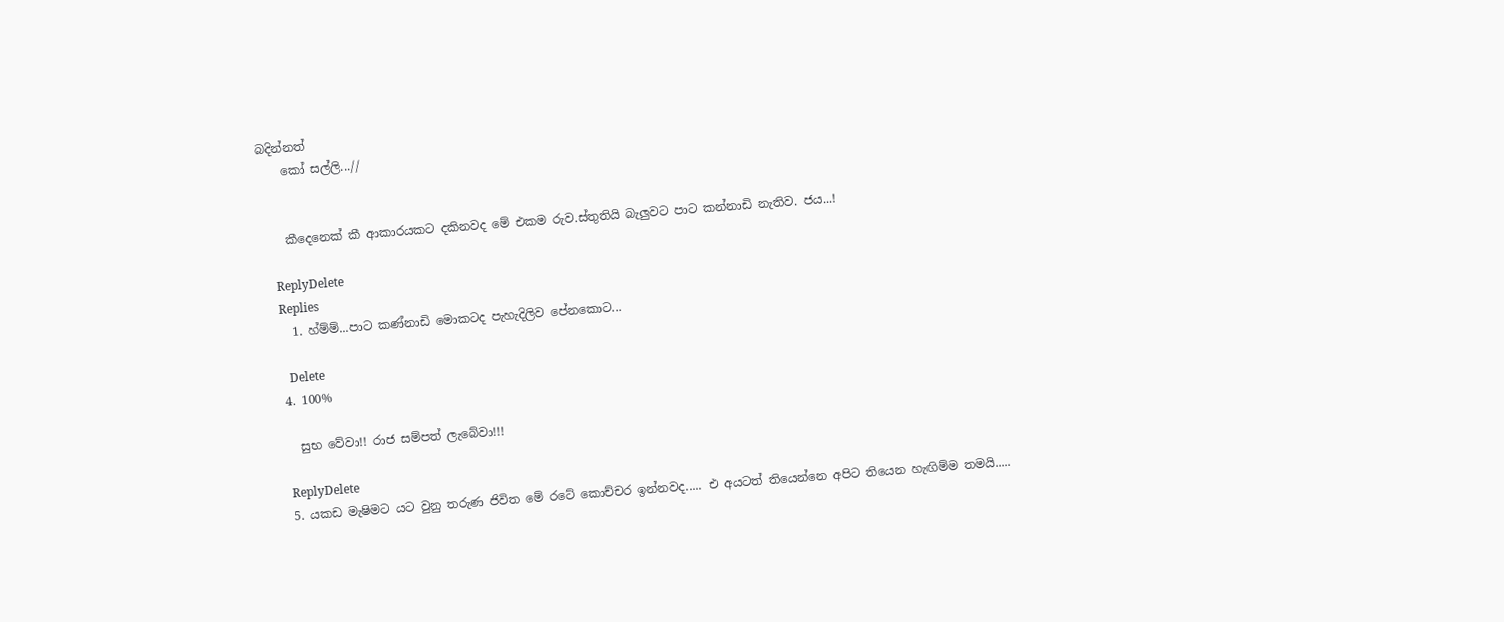බදින්නත්
    කෝ සල්ලි...//


    කීදෙනෙක් කී ආකාරයකට දකිනවද මේ එකම රුව.ස්තුතියි බැලුවට පාට කන්නාඩි නැතිව. ජය...!

    ReplyDelete
    Replies
    1. හ්ම්ම්...පාට කණ්නාඩි මොකටද පැහැදිලිව පේනකොට...

      Delete
  4. 100%

    සුභ වේවා!! රාජ සම්පත් ලැබේවා!!!

    ReplyDelete
  5. යකඩ මැෂිමට යට වුනු තරුණ ජිවිත මේ රටේ කොච්චර ඉන්නවද..... එ අයටත් තියෙන්නෙ අපිට තියෙන හැඟිම්ම තමයි.....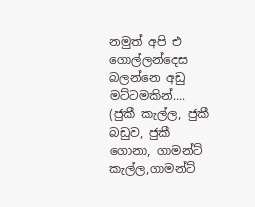නමුත් අපි එ ගොල්ලන්දෙස බලන්නෙ අඩු මට්ටමකින්.... (ජුකී කැල්ල, ජුකී බඩුව, ජුකී ගොනා, ගාමන්ට් කැල්ල,ගාමන්ට්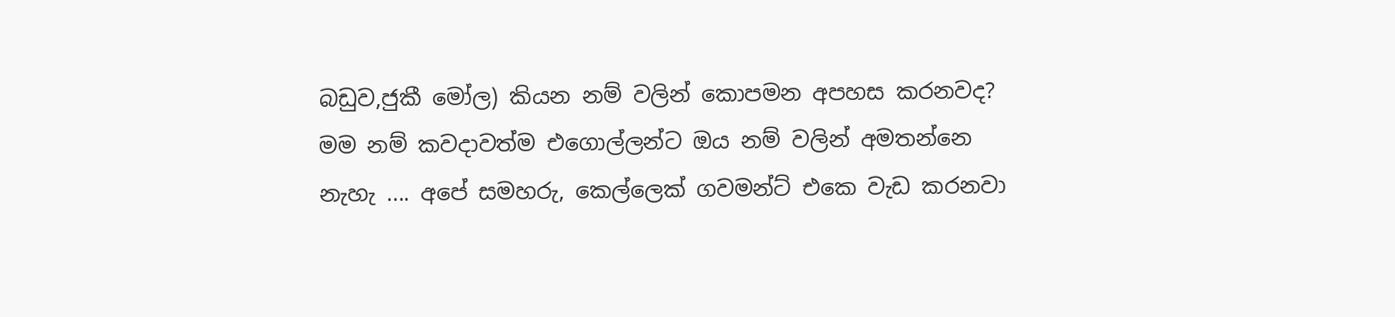බඩුව,ජුකී මෝල) කියන නම් වලින් කොපමන අපහස කරනවද? මම නම් කවදාවත්ම එගොල්ලන්ට ඔය නම් වලින් අමතන්නෙ නැහැ .... අපේ සමහරු, කෙල්ලෙක් ගවමන්ට් එකෙ වැඩ කරනවා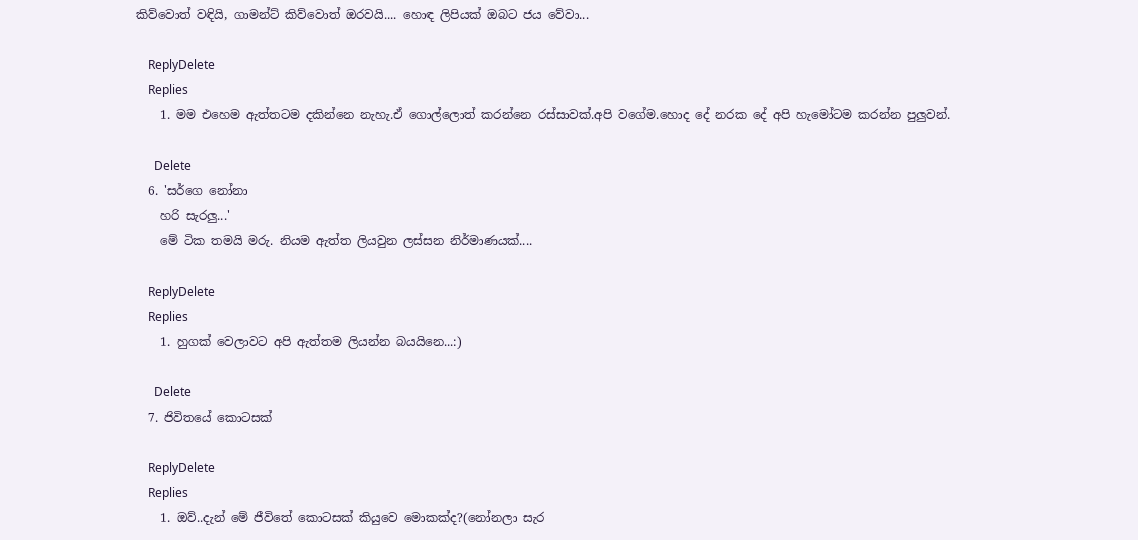කිව්වොත් වඳියි, ගාමන්ට් කිව්වොත් ඔරවයි.... හොඳ ලිපියක් ඔබට ජය වේවා...

    ReplyDelete
    Replies
    1. මම එහෙම ඇත්තටම දකින්නෙ නැහැ.ඒ ගොල්ලොත් කරන්නෙ රස්සාවක්.අපි වගේම.හොද දේ නරක දේ අපි හැමෝටම කරන්න පුලුවන්.

      Delete
  6. 'සර්ගෙ නෝනා
    හරි සැරලු...'
    මේ ටික තමයි මරු. නියම ඇත්ත ලියවුන ලස්සන නිර්මාණයක්....

    ReplyDelete
    Replies
    1. හුගක් වෙලාවට අපි ඇත්තම ලියන්න බයයිනෙ...:)

      Delete
  7. ජිවිතයේ කොටසක්

    ReplyDelete
    Replies
    1. ඔව්..දැන් මේ ජීවිතේ කොටසක් කියුවෙ මොකක්ද?(නෝනලා සැර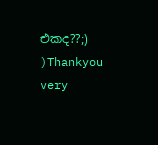එකද??;) )Thankyou very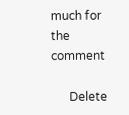much for the comment

      Delete